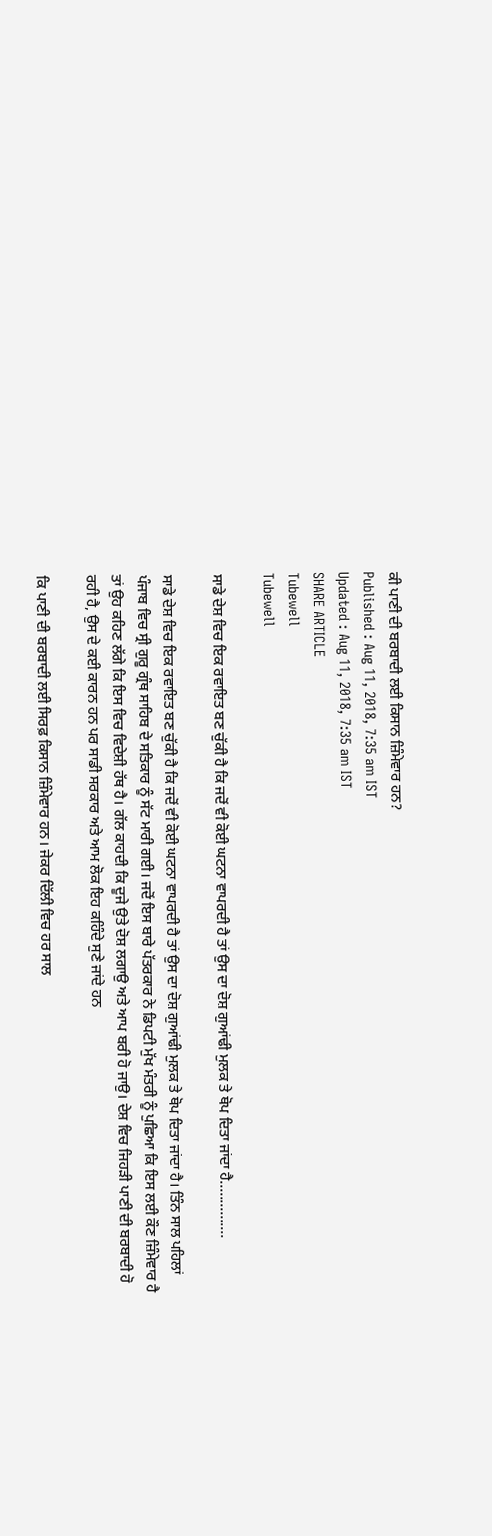ਕੀ ਪਾਣੀ ਦੀ ਬਰਬਾਦੀ ਲਈ ਕਿਸਾਨ ਜ਼ਿੰਮੇਵਾਰ ਹਨ?
Published : Aug 11, 2018, 7:35 am IST
Updated : Aug 11, 2018, 7:35 am IST
SHARE ARTICLE
Tubewell
Tubewell

ਸਾਡੇ ਦੇਸ਼ ਵਿਚ ਇਕ ਰਵਾਇਤ ਬਣ ਚੁੱਕੀ ਹੈ ਕਿ ਜਦੋਂ ਵੀ ਕੋਈ ਘਟਨਾ ਵਾਪਰਦੀ ਹੈ ਤਾਂ ਉਸ ਦਾ ਦੋਸ਼ ਗੁਆਂਢੀ ਮੁਲਕ ਤੇ ਥੋਪ ਦਿਤਾ ਜਾਂਦਾ ਹੈ...............

ਸਾਡੇ ਦੇਸ਼ ਵਿਚ ਇਕ ਰਵਾਇਤ ਬਣ ਚੁੱਕੀ ਹੈ ਕਿ ਜਦੋਂ ਵੀ ਕੋਈ ਘਟਨਾ ਵਾਪਰਦੀ ਹੈ ਤਾਂ ਉਸ ਦਾ ਦੋਸ਼ ਗੁਆਂਢੀ ਮੁਲਕ ਤੇ ਥੋਪ ਦਿਤਾ ਜਾਂਦਾ ਹੈ। ਤਿੰਨ ਸਾਲ ਪਹਿਲਾਂ ਪੰਜਾਬ ਵਿਚ ਸ੍ਰੀ ਗੁਰੂ ਗ੍ਰੰਥ ਸਾਹਿਬ ਦੇ ਸਤਿਕਾਰ ਨੂੰ ਸੱਟ ਮਾਰੀ ਗਈ। ਜਦੋਂ ਇਸ ਬਾਰੇ ਪੱਤਰਕਾਰ ਨੇ ਡਿਪਟੀ ਮੁੱਖ ਮੰਤਰੀ ਨੂੰ ਪੁਛਿਆ ਕਿ ਇਸ ਲਈ ਕੌਣ ਜ਼ਿੰਮੇਵਾਰ ਹੈ ਤਾਂ ਉਹ ਕਹਿਣ ਲੱਗੇ ਕਿ ਇਸ ਵਿਚ ਵਿਦੇਸ਼ੀ ਹੱਥ ਹੈ। ਗੱਲ ਕਾਹਦੀ ਕਿ ਦੂਜੇ ਉਤੇ ਦੋਸ਼ ਲਗਾਉ ਅਤੇ ਆਪ ਬਰੀ ਹੋ ਜਾਉ। ਦੇਸ਼ ਵਿਚ ਜਿਹੜੀ ਪਾਣੀ ਦੀ ਬਰਬਾਦੀ ਹੋ ਰਹੀ ਹੈ, ਉਸ ਦੇ ਕਈ ਕਾਰਨ ਹਨ ਪਰ ਸਾਡੀ ਸਰਕਾਰ ਅਤੇ ਆਮ ਲੋਕ ਇਹ ਕਹਿੰਦੇ ਸੁਣੇ ਜਾਂਦੇ ਹਨ

ਕਿ ਪਾਣੀ ਦੀ ਬਰਬਾਦੀ ਲਈ ਸਿਰਫ਼ ਕਿਸਾਨ ਜ਼ਿੰਮੇਵਾਰ ਹਨ। ਜੇਕਰ ਦਿੱਲੀ ਵਿਚ ਹਰ ਸਾਲ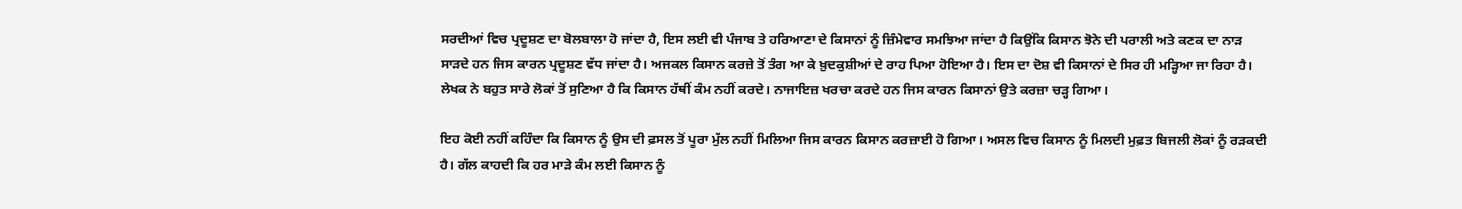ਸਰਦੀਆਂ ਵਿਚ ਪ੍ਰਦੂਸ਼ਣ ਦਾ ਬੋਲਬਾਲਾ ਹੋ ਜਾਂਦਾ ਹੈ, ਇਸ ਲਈ ਵੀ ਪੰਜਾਬ ਤੇ ਹਰਿਆਣਾ ਦੇ ਕਿਸਾਨਾਂ ਨੂੰ ਜ਼ਿੰਮੇਵਾਰ ਸਮਝਿਆ ਜਾਂਦਾ ਹੈ ਕਿਉਂਕਿ ਕਿਸਾਨ ਝੋਨੇ ਦੀ ਪਰਾਲੀ ਅਤੇ ਕਣਕ ਦਾ ਨਾੜ ਸਾੜਦੇ ਹਨ ਜਿਸ ਕਾਰਨ ਪ੍ਰਦੂਸ਼ਣ ਵੱਧ ਜਾਂਦਾ ਹੈ। ਅਜਕਲ ਕਿਸਾਨ ਕਰਜ਼ੇ ਤੋਂ ਤੰਗ ਆ ਕੇ ਖ਼ੁਦਕੁਸ਼ੀਆਂ ਦੇ ਰਾਹ ਪਿਆ ਹੋਇਆ ਹੈ। ਇਸ ਦਾ ਦੋਸ਼ ਵੀ ਕਿਸਾਨਾਂ ਦੇ ਸਿਰ ਹੀ ਮੜ੍ਹਿਆ ਜਾ ਰਿਹਾ ਹੈ। ਲੇਖਕ ਨੇ ਬਹੁਤ ਸਾਰੇ ਲੋਕਾਂ ਤੋਂ ਸੁਣਿਆ ਹੈ ਕਿ ਕਿਸਾਨ ਹੱਥੀਂ ਕੰਮ ਨਹੀਂ ਕਰਦੇ। ਨਾਜਾਇਜ਼ ਖਰਚਾ ਕਰਦੇ ਹਨ ਜਿਸ ਕਾਰਨ ਕਿਸਾਨਾਂ ਉਤੇ ਕਰਜ਼ਾ ਚੜ੍ਹ ਗਿਆ।

ਇਹ ਕੋਈ ਨਹੀਂ ਕਹਿੰਦਾ ਕਿ ਕਿਸਾਨ ਨੂੰ ਉਸ ਦੀ ਫ਼ਸਲ ਤੋਂ ਪੂਰਾ ਮੁੱਲ ਨਹੀਂ ਮਿਲਿਆ ਜਿਸ ਕਾਰਨ ਕਿਸਾਨ ਕਰਜ਼ਾਈ ਹੋ ਗਿਆ। ਅਸਲ ਵਿਚ ਕਿਸਾਨ ਨੂੰ ਮਿਲਦੀ ਮੁਫ਼ਤ ਬਿਜਲੀ ਲੋਕਾਂ ਨੂੰ ਰੜਕਦੀ ਹੈ। ਗੱਲ ਕਾਹਦੀ ਕਿ ਹਰ ਮਾੜੇ ਕੰਮ ਲਈ ਕਿਸਾਨ ਨੂੰ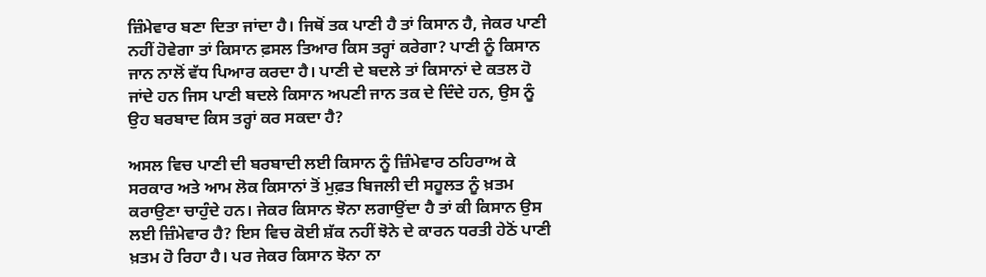ਜ਼ਿੰਮੇਵਾਰ ਬਣਾ ਦਿਤਾ ਜਾਂਦਾ ਹੈ। ਜਿਥੋਂ ਤਕ ਪਾਣੀ ਹੈ ਤਾਂ ਕਿਸਾਨ ਹੈ, ਜੇਕਰ ਪਾਣੀ ਨਹੀਂ ਹੋਵੇਗਾ ਤਾਂ ਕਿਸਾਨ ਫ਼ਸਲ ਤਿਆਰ ਕਿਸ ਤਰ੍ਹਾਂ ਕਰੇਗਾ? ਪਾਣੀ ਨੂੰ ਕਿਸਾਨ ਜਾਨ ਨਾਲੋਂ ਵੱਧ ਪਿਆਰ ਕਰਦਾ ਹੈ। ਪਾਣੀ ਦੇ ਬਦਲੇ ਤਾਂ ਕਿਸਾਨਾਂ ਦੇ ਕਤਲ ਹੋ ਜਾਂਦੇ ਹਨ ਜਿਸ ਪਾਣੀ ਬਦਲੇ ਕਿਸਾਨ ਅਪਣੀ ਜਾਨ ਤਕ ਦੇ ਦਿੰਦੇ ਹਨ, ਉਸ ਨੂੰ ਉਹ ਬਰਬਾਦ ਕਿਸ ਤਰ੍ਹਾਂ ਕਰ ਸਕਦਾ ਹੈ?

ਅਸਲ ਵਿਚ ਪਾਣੀ ਦੀ ਬਰਬਾਦੀ ਲਈ ਕਿਸਾਨ ਨੂੰ ਜ਼ਿੰਮੇਵਾਰ ਠਹਿਰਾਅ ਕੇ ਸਰਕਾਰ ਅਤੇ ਆਮ ਲੋਕ ਕਿਸਾਨਾਂ ਤੋਂ ਮੁਫ਼ਤ ਬਿਜਲੀ ਦੀ ਸਹੂਲਤ ਨੂੰ ਖ਼ਤਮ ਕਰਾਉਣਾ ਚਾਹੁੰਦੇ ਹਨ। ਜੇਕਰ ਕਿਸਾਨ ਝੋਨਾ ਲਗਾਉਂਦਾ ਹੈ ਤਾਂ ਕੀ ਕਿਸਾਨ ਉਸ ਲਈ ਜ਼ਿੰਮੇਵਾਰ ਹੈ? ਇਸ ਵਿਚ ਕੋਈ ਸ਼ੱਕ ਨਹੀਂ ਝੋਨੇ ਦੇ ਕਾਰਨ ਧਰਤੀ ਹੇਠੋਂ ਪਾਣੀ ਖ਼ਤਮ ਹੋ ਰਿਹਾ ਹੈ। ਪਰ ਜੇਕਰ ਕਿਸਾਨ ਝੋਨਾ ਨਾ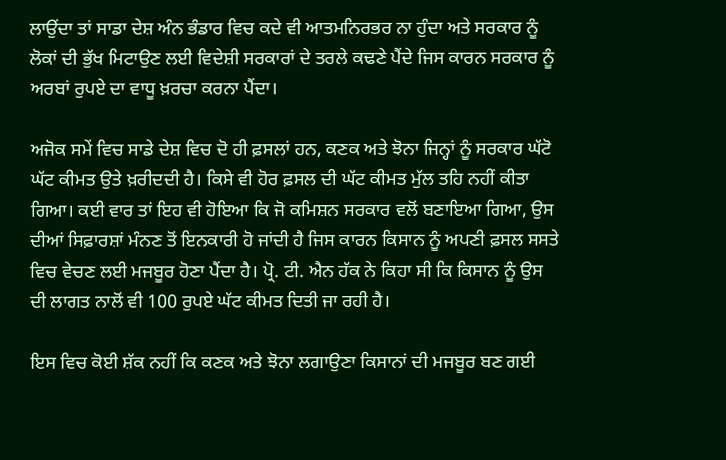ਲਾਉਂਦਾ ਤਾਂ ਸਾਡਾ ਦੇਸ਼ ਅੰਨ ਭੰਡਾਰ ਵਿਚ ਕਦੇ ਵੀ ਆਤਮਨਿਰਭਰ ਨਾ ਹੁੰਦਾ ਅਤੇ ਸਰਕਾਰ ਨੂੰ ਲੋਕਾਂ ਦੀ ਭੁੱਖ ਮਿਟਾਉਣ ਲਈ ਵਿਦੇਸ਼ੀ ਸਰਕਾਰਾਂ ਦੇ ਤਰਲੇ ਕਢਣੇ ਪੈਂਦੇ ਜਿਸ ਕਾਰਨ ਸਰਕਾਰ ਨੂੰ ਅਰਬਾਂ ਰੁਪਏ ਦਾ ਵਾਧੂ ਖ਼ਰਚਾ ਕਰਨਾ ਪੈਂਦਾ।

ਅਜੋਕ ਸਮੇਂ ਵਿਚ ਸਾਡੇ ਦੇਸ਼ ਵਿਚ ਦੋ ਹੀ ਫ਼ਸਲਾਂ ਹਨ, ਕਣਕ ਅਤੇ ਝੋਨਾ ਜਿਨ੍ਹਾਂ ਨੂੰ ਸਰਕਾਰ ਘੱਟੋ ਘੱਟ ਕੀਮਤ ਉਤੇ ਖ਼ਰੀਦਦੀ ਹੈ। ਕਿਸੇ ਵੀ ਹੋਰ ਫ਼ਸਲ ਦੀ ਘੱਟ ਕੀਮਤ ਮੁੱਲ ਤਹਿ ਨਹੀਂ ਕੀਤਾ ਗਿਆ। ਕਈ ਵਾਰ ਤਾਂ ਇਹ ਵੀ ਹੋਇਆ ਕਿ ਜੋ ਕਮਿਸ਼ਨ ਸਰਕਾਰ ਵਲੋਂ ਬਣਾਇਆ ਗਿਆ, ਉਸ ਦੀਆਂ ਸਿਫ਼ਾਰਸ਼ਾਂ ਮੰਨਣ ਤੋਂ ਇਨਕਾਰੀ ਹੋ ਜਾਂਦੀ ਹੈ ਜਿਸ ਕਾਰਨ ਕਿਸਾਨ ਨੂੰ ਅਪਣੀ ਫ਼ਸਲ ਸਸਤੇ ਵਿਚ ਵੇਚਣ ਲਈ ਮਜਬੂਰ ਹੋਣਾ ਪੈਂਦਾ ਹੈ। ਪ੍ਰੋ. ਟੀ. ਐਨ ਹੱਕ ਨੇ ਕਿਹਾ ਸੀ ਕਿ ਕਿਸਾਨ ਨੂੰ ਉਸ ਦੀ ਲਾਗਤ ਨਾਲੋਂ ਵੀ 100 ਰੁਪਏ ਘੱਟ ਕੀਮਤ ਦਿਤੀ ਜਾ ਰਹੀ ਹੈ।

ਇਸ ਵਿਚ ਕੋਈ ਸ਼ੱਕ ਨਹੀਂ ਕਿ ਕਣਕ ਅਤੇ ਝੋਨਾ ਲਗਾਉਣਾ ਕਿਸਾਨਾਂ ਦੀ ਮਜਬੂਰ ਬਣ ਗਈ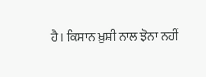ਹੈ। ਕਿਸਾਨ ਖ਼ੁਸ਼ੀ ਨਾਲ ਝੋਨਾ ਨਹੀਂ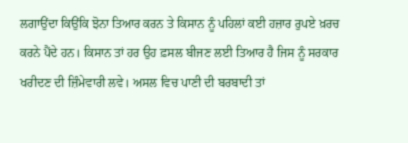ਲਗਾਉਂਦਾ ਕਿਉਂਕਿ ਝੋਨਾ ਤਿਆਰ ਕਰਨ ਤੇ ਕਿਸਾਨ ਨੂੰ ਪਹਿਲਾਂ ਕਈ ਹਜ਼ਾਰ ਰੁਪਏ ਖ਼ਰਚ ਕਰਨੇ ਪੈਂਦੇ ਹਨ। ਕਿਸਾਨ ਤਾਂ ਹਰ ਉਹ ਫ਼ਸਲ ਬੀਜਣ ਲਈ ਤਿਆਰ ਹੈ ਜਿਸ ਨੂੰ ਸਰਕਾਰ ਖਰੀਦਣ ਦੀ ਜ਼ਿੰਮੇਵਾਰੀ ਲਵੇ। ਅਸਲ ਵਿਚ ਪਾਣੀ ਦੀ ਬਰਬਾਦੀ ਤਾਂ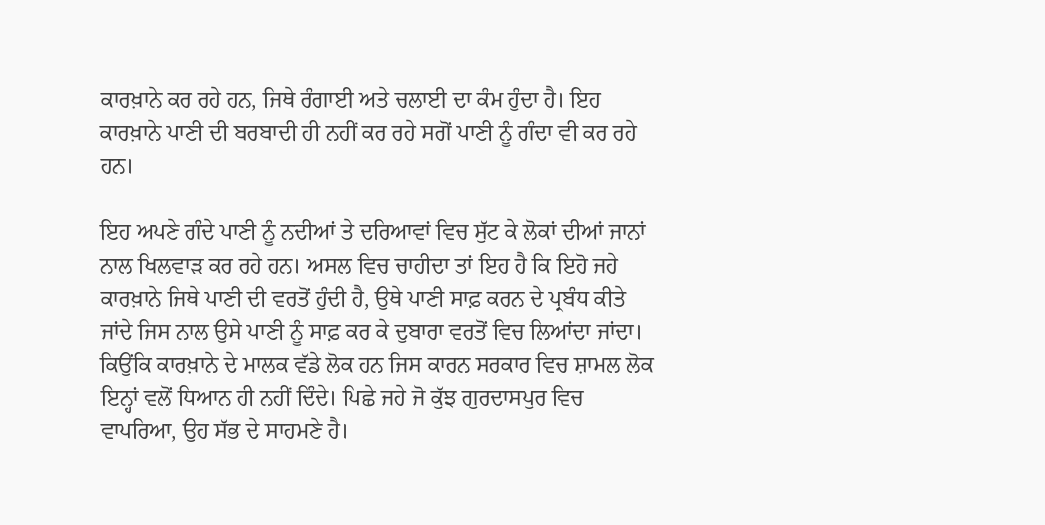ਕਾਰਖ਼ਾਨੇ ਕਰ ਰਹੇ ਹਨ, ਜਿਥੇ ਰੰਗਾਈ ਅਤੇ ਚਲਾਈ ਦਾ ਕੰਮ ਹੁੰਦਾ ਹੈ। ਇਹ ਕਾਰਖ਼ਾਨੇ ਪਾਣੀ ਦੀ ਬਰਬਾਦੀ ਹੀ ਨਹੀਂ ਕਰ ਰਹੇ ਸਗੋਂ ਪਾਣੀ ਨੂੰ ਗੰਦਾ ਵੀ ਕਰ ਰਹੇ ਹਨ।

ਇਹ ਅਪਣੇ ਗੰਦੇ ਪਾਣੀ ਨੂੰ ਨਦੀਆਂ ਤੇ ਦਰਿਆਵਾਂ ਵਿਚ ਸੁੱਟ ਕੇ ਲੋਕਾਂ ਦੀਆਂ ਜਾਨਾਂ ਨਾਲ ਖਿਲਵਾੜ ਕਰ ਰਹੇ ਹਨ। ਅਸਲ ਵਿਚ ਚਾਹੀਦਾ ਤਾਂ ਇਹ ਹੈ ਕਿ ਇਹੋ ਜਹੇ ਕਾਰਖ਼ਾਨੇ ਜਿਥੇ ਪਾਣੀ ਦੀ ਵਰਤੋਂ ਹੁੰਦੀ ਹੈ, ਉਥੇ ਪਾਣੀ ਸਾਫ਼ ਕਰਨ ਦੇ ਪ੍ਰਬੰਧ ਕੀਤੇ ਜਾਂਦੇ ਜਿਸ ਨਾਲ ਉਸੇ ਪਾਣੀ ਨੂੰ ਸਾਫ਼ ਕਰ ਕੇ ਦੁਬਾਰਾ ਵਰਤੋਂ ਵਿਚ ਲਿਆਂਦਾ ਜਾਂਦਾ। ਕਿਉਂਕਿ ਕਾਰਖ਼ਾਨੇ ਦੇ ਮਾਲਕ ਵੱਡੇ ਲੋਕ ਹਨ ਜਿਸ ਕਾਰਨ ਸਰਕਾਰ ਵਿਚ ਸ਼ਾਮਲ ਲੋਕ ਇਨ੍ਹਾਂ ਵਲੋਂ ਧਿਆਨ ਹੀ ਨਹੀਂ ਦਿੰਦੇ। ਪਿਛੇ ਜਹੇ ਜੋ ਕੁੱਝ ਗੁਰਦਾਸਪੁਰ ਵਿਚ ਵਾਪਰਿਆ, ਉਹ ਸੱਭ ਦੇ ਸਾਹਮਣੇ ਹੈ।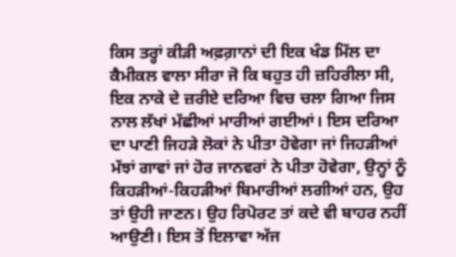ਕਿਸ ਤਰ੍ਹਾਂ ਕੀੜੀ ਅਫ਼ਗ਼ਾਨਾਂ ਦੀ ਇਕ ਖੰਡ ਮਿੱਲ ਦਾ ਕੈਮੀਕਲ ਵਾਲਾ ਸੀਰਾ ਜੋ ਕਿ ਬਹੁਤ ਹੀ ਜ਼ਹਿਰੀਲਾ ਸੀ, ਇਕ ਨਾਕੇ ਦੇ ਜ਼ਰੀਏ ਦਰਿਆ ਵਿਚ ਚਲਾ ਗਿਆ ਜਿਸ ਨਾਲ ਲੱਖਾਂ ਮੱਛੀਆਂ ਮਾਰੀਆਂ ਗਈਆਂ। ਇਸ ਦਰਿਆ ਦਾ ਪਾਣੀ ਜਿਹੜੇ ਲੋਕਾਂ ਨੇ ਪੀਤਾ ਹੋਵੇਗਾ ਜਾਂ ਜਿਹੜੀਆਂ ਮੱਝਾਂ ਗਾਵਾਂ ਜਾਂ ਹੋਰ ਜਾਨਵਰਾਂ ਨੇ ਪੀਤਾ ਹੋਵੇਗਾ, ਉਨ੍ਹਾਂ ਨੂੰ ਕਿਹੜੀਆਂ-ਕਿਹੜੀਆਂ ਬਿਮਾਰੀਆਂ ਲਗੀਆਂ ਹਨ, ਉਹ ਤਾਂ ਉਹੀ ਜਾਣਨ। ਉਹ ਰਿਪੋਰਟ ਤਾਂ ਕਦੇ ਵੀ ਬਾਹਰ ਨਹੀਂ ਆਉਣੀ। ਇਸ ਤੋਂ ਇਲਾਵਾ ਅੱਜ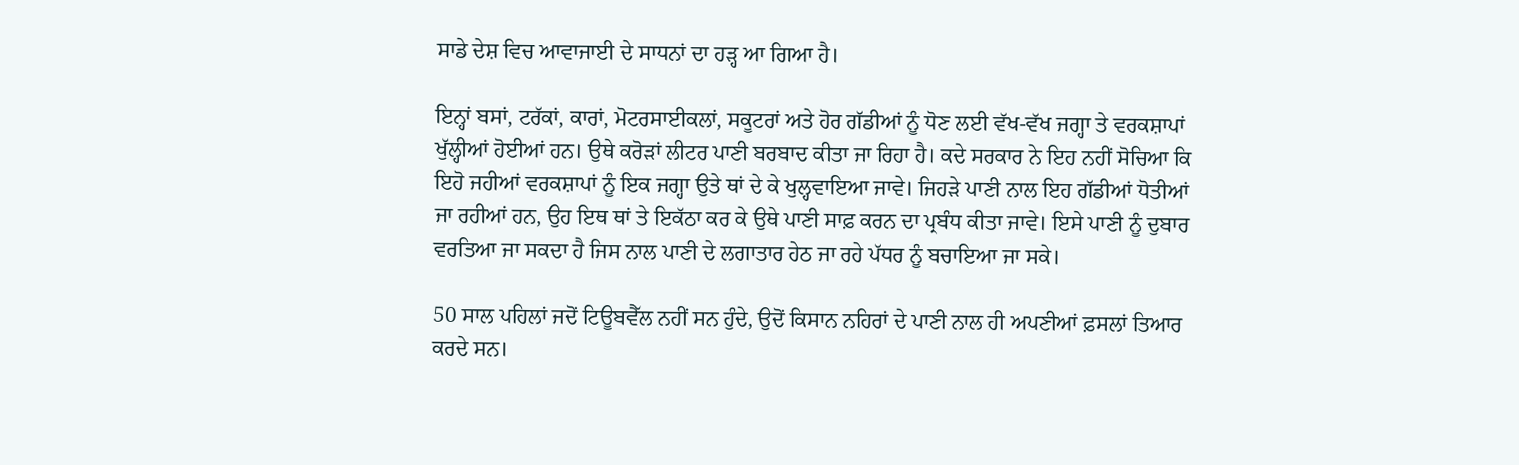ਸਾਡੇ ਦੇਸ਼ ਵਿਚ ਆਵਾਜਾਈ ਦੇ ਸਾਧਨਾਂ ਦਾ ਹੜ੍ਹ ਆ ਗਿਆ ਹੈ।

ਇਨ੍ਹਾਂ ਬਸਾਂ, ਟਰੱਕਾਂ, ਕਾਰਾਂ, ਮੋਟਰਸਾਈਕਲਾਂ, ਸਕੂਟਰਾਂ ਅਤੇ ਹੋਰ ਗੱਡੀਆਂ ਨੂੰ ਧੋਣ ਲਈ ਵੱਖ-ਵੱਖ ਜਗ੍ਹਾ ਤੇ ਵਰਕਸ਼ਾਪਾਂ ਖੁੱਲ੍ਹੀਆਂ ਹੋਈਆਂ ਹਨ। ਉਥੇ ਕਰੋੜਾਂ ਲੀਟਰ ਪਾਣੀ ਬਰਬਾਦ ਕੀਤਾ ਜਾ ਰਿਹਾ ਹੈ। ਕਦੇ ਸਰਕਾਰ ਨੇ ਇਹ ਨਹੀਂ ਸੋਚਿਆ ਕਿ ਇਹੋ ਜਹੀਆਂ ਵਰਕਸ਼ਾਪਾਂ ਨੂੰ ਇਕ ਜਗ੍ਹਾ ਉਤੇ ਥਾਂ ਦੇ ਕੇ ਖੁਲ੍ਹਵਾਇਆ ਜਾਵੇ। ਜਿਹੜੇ ਪਾਣੀ ਨਾਲ ਇਹ ਗੱਡੀਆਂ ਧੋਤੀਆਂ ਜਾ ਰਹੀਆਂ ਹਨ, ਉਹ ਇਥ ਥਾਂ ਤੇ ਇਕੱਠਾ ਕਰ ਕੇ ਉਥੇ ਪਾਣੀ ਸਾਫ਼ ਕਰਨ ਦਾ ਪ੍ਰਬੰਧ ਕੀਤਾ ਜਾਵੇ। ਇਸੇ ਪਾਣੀ ਨੂੰ ਦੁਬਾਰ ਵਰਤਿਆ ਜਾ ਸਕਦਾ ਹੈ ਜਿਸ ਨਾਲ ਪਾਣੀ ਦੇ ਲਗਾਤਾਰ ਹੇਠ ਜਾ ਰਹੇ ਪੱਧਰ ਨੂੰ ਬਚਾਇਆ ਜਾ ਸਕੇ।

50 ਸਾਲ ਪਹਿਲਾਂ ਜਦੋਂ ਟਿਊਬਵੈੱਲ ਨਹੀਂ ਸਨ ਹੁੰਦੇ, ਉਦੋਂ ਕਿਸਾਨ ਨਹਿਰਾਂ ਦੇ ਪਾਣੀ ਨਾਲ ਹੀ ਅਪਣੀਆਂ ਫ਼ਸਲਾਂ ਤਿਆਰ ਕਰਦੇ ਸਨ।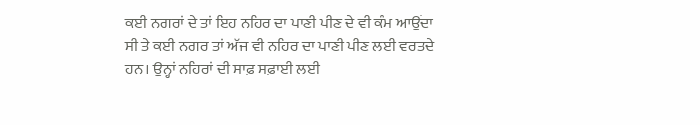ਕਈ ਨਗਰਾਂ ਦੇ ਤਾਂ ਇਹ ਨਹਿਰ ਦਾ ਪਾਣੀ ਪੀਣ ਦੇ ਵੀ ਕੰਮ ਆਉਂਦਾ ਸੀ ਤੇ ਕਈ ਨਗਰ ਤਾਂ ਅੱਜ ਵੀ ਨਹਿਰ ਦਾ ਪਾਣੀ ਪੀਣ ਲਈ ਵਰਤਦੇ ਹਨ। ਉਨ੍ਹਾਂ ਨਹਿਰਾਂ ਦੀ ਸਾਫ਼ ਸਫ਼ਾਈ ਲਈ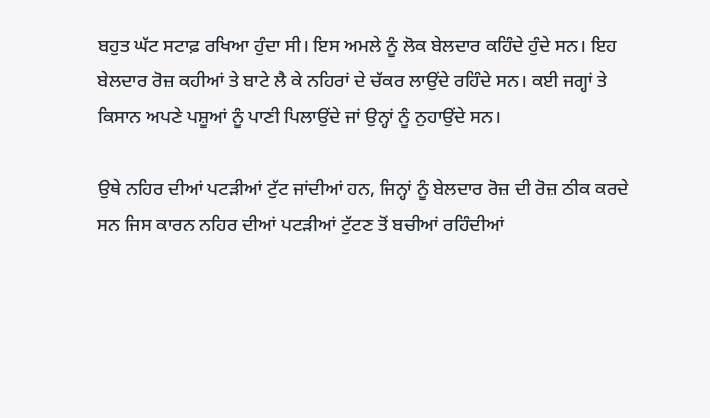ਬਹੁਤ ਘੱਟ ਸਟਾਫ਼ ਰਖਿਆ ਹੁੰਦਾ ਸੀ। ਇਸ ਅਮਲੇ ਨੂੰ ਲੋਕ ਬੇਲਦਾਰ ਕਹਿੰਦੇ ਹੁੰਦੇ ਸਨ। ਇਹ ਬੇਲਦਾਰ ਰੋਜ਼ ਕਹੀਆਂ ਤੇ ਬਾਟੇ ਲੈ ਕੇ ਨਹਿਰਾਂ ਦੇ ਚੱਕਰ ਲਾਉਂਦੇ ਰਹਿੰਦੇ ਸਨ। ਕਈ ਜਗ੍ਹਾਂ ਤੇ ਕਿਸਾਨ ਅਪਣੇ ਪਸ਼ੂਆਂ ਨੂੰ ਪਾਣੀ ਪਿਲਾਉਂਦੇ ਜਾਂ ਉਨ੍ਹਾਂ ਨੂੰ ਨੁਹਾਉਂਦੇ ਸਨ।

ਉਥੇ ਨਹਿਰ ਦੀਆਂ ਪਟੜੀਆਂ ਟੁੱਟ ਜਾਂਦੀਆਂ ਹਨ, ਜਿਨ੍ਹਾਂ ਨੂੰ ਬੇਲਦਾਰ ਰੋਜ਼ ਦੀ ਰੋਜ਼ ਠੀਕ ਕਰਦੇ ਸਨ ਜਿਸ ਕਾਰਨ ਨਹਿਰ ਦੀਆਂ ਪਟੜੀਆਂ ਟੁੱਟਣ ਤੋਂ ਬਚੀਆਂ ਰਹਿੰਦੀਆਂ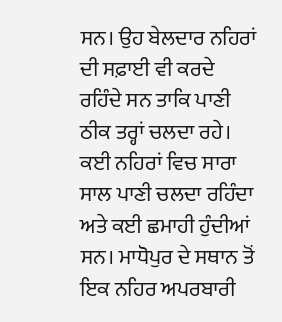ਸਨ। ਉਹ ਬੇਲਦਾਰ ਨਹਿਰਾਂ ਦੀ ਸਫ਼ਾਈ ਵੀ ਕਰਦੇ ਰਹਿੰਦੇ ਸਨ ਤਾਕਿ ਪਾਣੀ ਠੀਕ ਤਰ੍ਹਾਂ ਚਲਦਾ ਰਹੇ।  ਕਈ ਨਹਿਰਾਂ ਵਿਚ ਸਾਰਾ ਸਾਲ ਪਾਣੀ ਚਲਦਾ ਰਹਿੰਦਾ ਅਤੇ ਕਈ ਛਮਾਹੀ ਹੁੰਦੀਆਂ ਸਨ। ਮਾਧੋਪੁਰ ਦੇ ਸਥਾਨ ਤੋਂ ਇਕ ਨਹਿਰ ਅਪਰਬਾਰੀ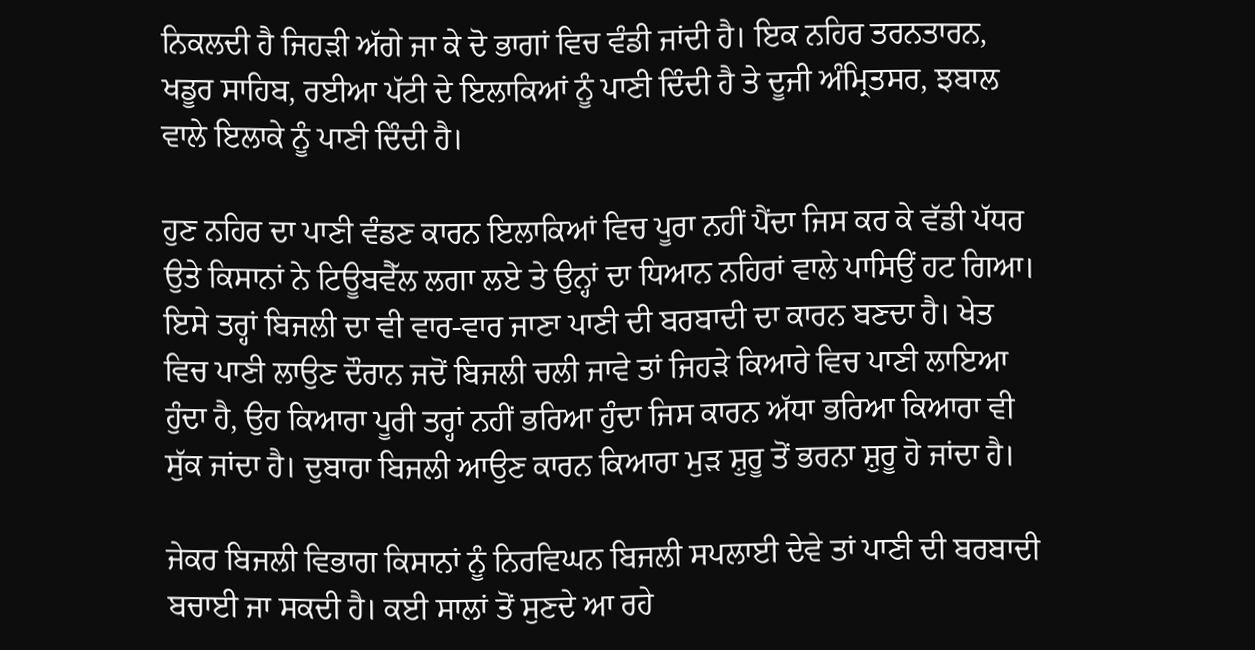ਨਿਕਲਦੀ ਹੈ ਜਿਹੜੀ ਅੱਗੇ ਜਾ ਕੇ ਦੋ ਭਾਗਾਂ ਵਿਚ ਵੰਡੀ ਜਾਂਦੀ ਹੈ। ਇਕ ਨਹਿਰ ਤਰਨਤਾਰਨ, ਖਡੂਰ ਸਾਹਿਬ, ਰਈਆ ਪੱਟੀ ਦੇ ਇਲਾਕਿਆਂ ਨੂੰ ਪਾਣੀ ਦਿੰਦੀ ਹੈ ਤੇ ਦੂਜੀ ਅੰਮ੍ਰਿਤਸਰ, ਝਬਾਲ ਵਾਲੇ ਇਲਾਕੇ ਨੂੰ ਪਾਣੀ ਦਿੰਦੀ ਹੈ।

ਹੁਣ ਨਹਿਰ ਦਾ ਪਾਣੀ ਵੰਡਣ ਕਾਰਨ ਇਲਾਕਿਆਂ ਵਿਚ ਪੂਰਾ ਨਹੀਂ ਪੈਂਦਾ ਜਿਸ ਕਰ ਕੇ ਵੱਡੀ ਪੱਧਰ ਉਤੇ ਕਿਸਾਨਾਂ ਨੇ ਟਿਊਬਵੈੱਲ ਲਗਾ ਲਏ ਤੇ ਉਨ੍ਹਾਂ ਦਾ ਧਿਆਨ ਨਹਿਰਾਂ ਵਾਲੇ ਪਾਸਿਉਂ ਹਟ ਗਿਆ। ਇਸੇ ਤਰ੍ਹਾਂ ਬਿਜਲੀ ਦਾ ਵੀ ਵਾਰ-ਵਾਰ ਜਾਣਾ ਪਾਣੀ ਦੀ ਬਰਬਾਦੀ ਦਾ ਕਾਰਨ ਬਣਦਾ ਹੈ। ਖੇਤ ਵਿਚ ਪਾਣੀ ਲਾਉਣ ਦੌਰਾਨ ਜਦੋਂ ਬਿਜਲੀ ਚਲੀ ਜਾਵੇ ਤਾਂ ਜਿਹੜੇ ਕਿਆਰੇ ਵਿਚ ਪਾਣੀ ਲਾਇਆ ਹੁੰਦਾ ਹੈ, ਉਹ ਕਿਆਰਾ ਪੂਰੀ ਤਰ੍ਹਾਂ ਨਹੀਂ ਭਰਿਆ ਹੁੰਦਾ ਜਿਸ ਕਾਰਨ ਅੱਧਾ ਭਰਿਆ ਕਿਆਰਾ ਵੀ ਸੁੱਕ ਜਾਂਦਾ ਹੈ। ਦੁਬਾਰਾ ਬਿਜਲੀ ਆਉਣ ਕਾਰਨ ਕਿਆਰਾ ਮੁੜ ਸ਼ੁਰੂ ਤੋਂ ਭਰਨਾ ਸ਼ੁਰੂ ਹੋ ਜਾਂਦਾ ਹੈ।

ਜੇਕਰ ਬਿਜਲੀ ਵਿਭਾਗ ਕਿਸਾਨਾਂ ਨੂੰ ਨਿਰਵਿਘਨ ਬਿਜਲੀ ਸਪਲਾਈ ਦੇਵੇ ਤਾਂ ਪਾਣੀ ਦੀ ਬਰਬਾਦੀ ਬਚਾਈ ਜਾ ਸਕਦੀ ਹੈ। ਕਈ ਸਾਲਾਂ ਤੋਂ ਸੁਣਦੇ ਆ ਰਹੇ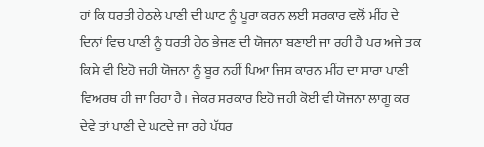ਹਾਂ ਕਿ ਧਰਤੀ ਹੇਠਲੇ ਪਾਣੀ ਦੀ ਘਾਟ ਨੂੰ ਪੂਰਾ ਕਰਨ ਲਈ ਸਰਕਾਰ ਵਲੋਂ ਮੀਂਹ ਦੇ ਦਿਨਾਂ ਵਿਚ ਪਾਣੀ ਨੂੰ ਧਰਤੀ ਹੇਠ ਭੇਜਣ ਦੀ ਯੋਜਨਾ ਬਣਾਈ ਜਾ ਰਹੀ ਹੈ ਪਰ ਅਜੇ ਤਕ ਕਿਸੇ ਵੀ ਇਹੋ ਜਹੀ ਯੋਜਨਾ ਨੂੰ ਬੂਰ ਨਹੀਂ ਪਿਆ ਜਿਸ ਕਾਰਨ ਮੀਂਹ ਦਾ ਸਾਰਾ ਪਾਣੀ ਵਿਅਰਥ ਹੀ ਜਾ ਰਿਹਾ ਹੈ। ਜੇਕਰ ਸਰਕਾਰ ਇਹੋ ਜਹੀ ਕੋਈ ਵੀ ਯੋਜਨਾ ਲਾਗੂ ਕਰ ਦੇਵੇ ਤਾਂ ਪਾਣੀ ਦੇ ਘਟਦੇ ਜਾ ਰਹੇ ਪੱਧਰ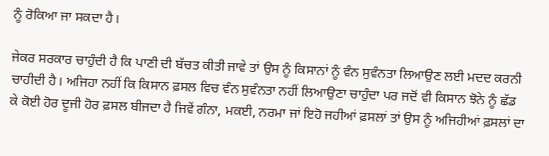ਨੂੰ ਰੋਕਿਆ ਜਾ ਸਕਦਾ ਹੈ।

ਜੇਕਰ ਸਰਕਾਰ ਚਾਹੁੰਦੀ ਹੈ ਕਿ ਪਾਣੀ ਦੀ ਬੱਚਤ ਕੀਤੀ ਜਾਵੇ ਤਾਂ ਉਸ ਨੂੰ ਕਿਸਾਨਾਂ ਨੂੰ ਵੰਨ ਸੁਵੰਨਤਾ ਲਿਆਉਣ ਲਈ ਮਦਦ ਕਰਨੀ ਚਾਹੀਦੀ ਹੈ। ਅਜਿਹਾ ਨਹੀਂ ਕਿ ਕਿਸਾਨ ਫ਼ਸਲ ਵਿਚ ਵੰਨ ਸੁਵੰਨਤਾ ਨਹੀਂ ਲਿਆਉਣਾ ਚਾਹੁੰਦਾ ਪਰ ਜਦੋਂ ਵੀ ਕਿਸਾਨ ਝੋਨੇ ਨੂੰ ਛੱਡ ਕੇ ਕੋਈ ਹੋਰ ਦੂਜੀ ਹੋਰ ਫ਼ਸਲ ਬੀਜਦਾ ਹੈ ਜਿਵੇਂ ਗੰਨਾ, ਮਕਈ, ਨਰਮਾ ਜਾਂ ਇਹੋ ਜਹੀਆਂ ਫ਼ਸਲਾਂ ਤਾਂ ਉਸ ਨੂੰ ਅਜਿਹੀਆਂ ਫ਼ਸਲਾਂ ਦਾ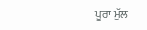ਪੂਰਾ ਮੁੱਲ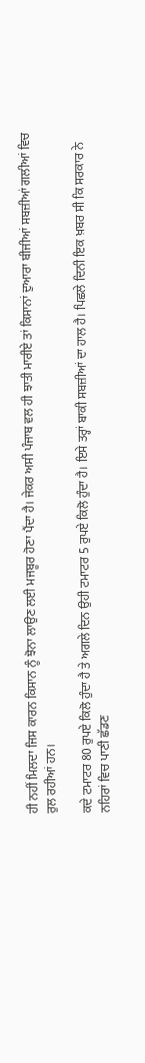ਹੀ ਨਹੀਂ ਮਿਲਦਾ ਜਿਸ ਕਾਰਨ ਕਿਸਾਨ ਨੂੰ ਝੋਨਾ ਲਾਉਣ ਲਈ ਮਜਬੂਰ ਹੋਣਾ ਪੈਂਦਾ ਹੈ। ਜੇਕਰ ਅਸੀ ਪੰਜਾਬ ਵਲ ਹੀ ਝਾਤੀ ਮਾਰੀਏ ਤਾਂ ਕਿਸਾਨਾਂ ਦੁਆਰਾ ਬੀਜੀਆਂ ਸਬਜ਼ੀਆਂ ਗਲੀਆਂ ਵਿਚ ਰੁਲ ਰਹੀਆਂ ਹਨ।

ਕਦੇ ਟਮਾਟਰ 80 ਰੁਪਏ ਕਿਲੋ ਹੁੰਦਾ ਹੈ ਤੇ ਅਗਲੇ ਦਿਨ ਉਹੀ ਟਮਾਟਰ 5 ਰੁਪਏ ਕਿਲੋ ਹੁੰਦਾ ਹੈ। ਇਸੇ ਤਰ੍ਹਾਂ ਬਾਕੀ ਸਬਜ਼ੀਆਂ ਦਾ ਹਾਲ ਹੈ। ਪਿਛਲੇ ਦਿਨੀ ਇਕ ਖ਼ਬਰ ਸੀ ਕਿ ਸਰਕਾਰ ਨੇ ਨਹਿਰਾਂ ਵਿਚ ਪਾਣੀ ਛੱਡਣ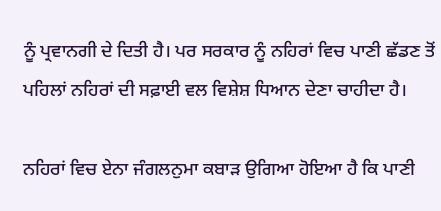ਨੂੰ ਪ੍ਰਵਾਨਗੀ ਦੇ ਦਿਤੀ ਹੈ। ਪਰ ਸਰਕਾਰ ਨੂੰ ਨਹਿਰਾਂ ਵਿਚ ਪਾਣੀ ਛੱਡਣ ਤੋਂ ਪਹਿਲਾਂ ਨਹਿਰਾਂ ਦੀ ਸਫ਼ਾਈ ਵਲ ਵਿਸ਼ੇਸ਼ ਧਿਆਨ ਦੇਣਾ ਚਾਹੀਦਾ ਹੈ।

ਨਹਿਰਾਂ ਵਿਚ ਏਨਾ ਜੰਗਲਨੁਮਾ ਕਬਾੜ ਉਗਿਆ ਹੋਇਆ ਹੈ ਕਿ ਪਾਣੀ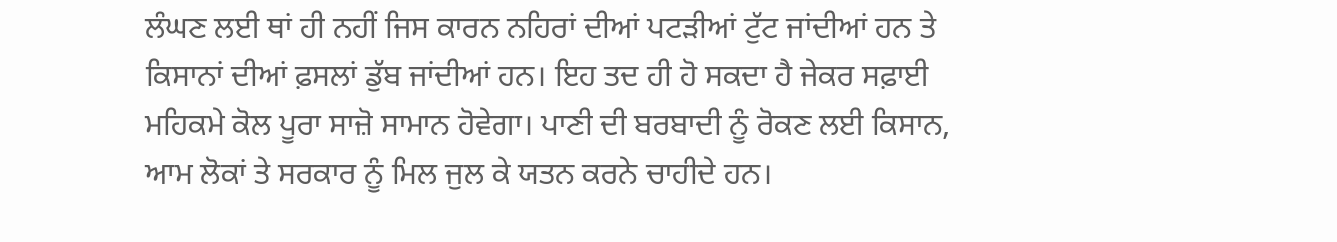ਲੰਘਣ ਲਈ ਥਾਂ ਹੀ ਨਹੀਂ ਜਿਸ ਕਾਰਨ ਨਹਿਰਾਂ ਦੀਆਂ ਪਟੜੀਆਂ ਟੁੱਟ ਜਾਂਦੀਆਂ ਹਨ ਤੇ  ਕਿਸਾਨਾਂ ਦੀਆਂ ਫ਼ਸਲਾਂ ਡੁੱਬ ਜਾਂਦੀਆਂ ਹਨ। ਇਹ ਤਦ ਹੀ ਹੋ ਸਕਦਾ ਹੈ ਜੇਕਰ ਸਫ਼ਾਈ ਮਹਿਕਮੇ ਕੋਲ ਪੂਰਾ ਸਾਜ਼ੋ ਸਾਮਾਨ ਹੋਵੇਗਾ। ਪਾਣੀ ਦੀ ਬਰਬਾਦੀ ਨੂੰ ਰੋਕਣ ਲਈ ਕਿਸਾਨ, ਆਮ ਲੋਕਾਂ ਤੇ ਸਰਕਾਰ ਨੂੰ ਮਿਲ ਜੁਲ ਕੇ ਯਤਨ ਕਰਨੇ ਚਾਹੀਦੇ ਹਨ।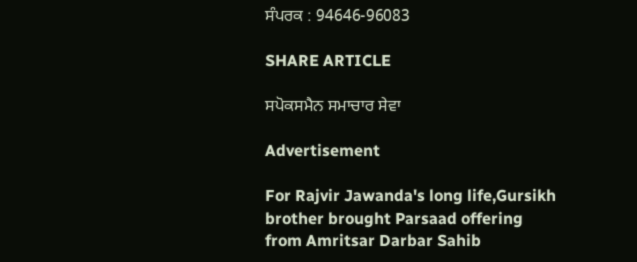ਸੰਪਰਕ : 94646-96083

SHARE ARTICLE

ਸਪੋਕਸਮੈਨ ਸਮਾਚਾਰ ਸੇਵਾ

Advertisement

For Rajvir Jawanda's long life,Gursikh brother brought Parsaad offering from Amritsar Darbar Sahib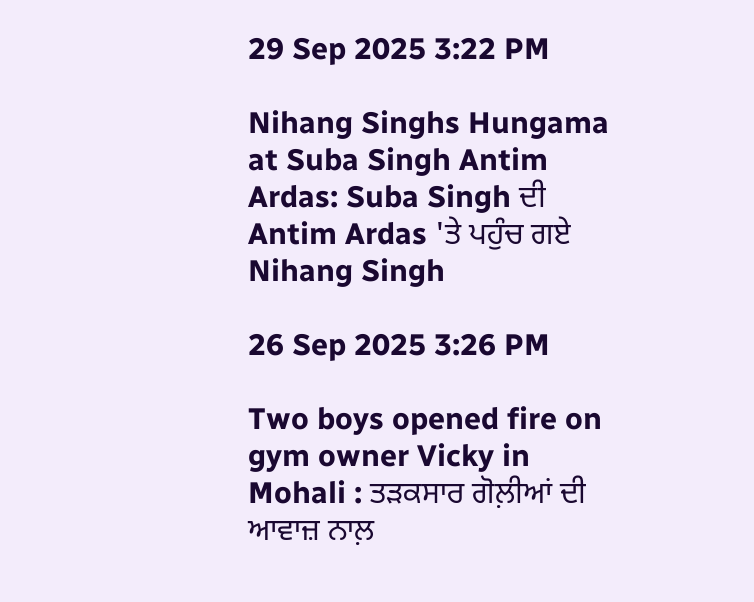29 Sep 2025 3:22 PM

Nihang Singhs Hungama at Suba Singh Antim Ardas: Suba Singh ਦੀ Antim Ardas 'ਤੇ ਪਹੁੰਚ ਗਏ Nihang Singh

26 Sep 2025 3:26 PM

Two boys opened fire on gym owner Vicky in Mohali : ਤੜਕਸਾਰ ਗੋਲ਼ੀਆਂ ਦੀ ਆਵਾਜ਼ ਨਾਲ਼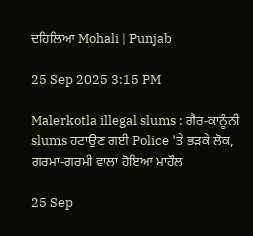ਦਹਿਲਿਆ Mohali | Punjab

25 Sep 2025 3:15 PM

Malerkotla illegal slums : ਗੈਰ-ਕਾਨੂੰਨੀ slums ਹਟਾਉਣ ਗਈ Police 'ਤੇ ਭੜਕੇ ਲੋਕ, ਗਰਮਾ-ਗਰਮੀ ਵਾਲਾ ਹੋਇਆ ਮਾਹੌਲ

25 Sep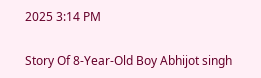2025 3:14 PM

Story Of 8-Year-Old Boy Abhijot singh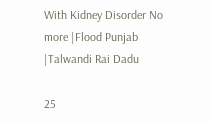With Kidney Disorder No more |Flood Punjab |Talwandi Rai Dadu

25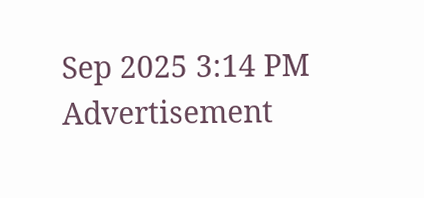Sep 2025 3:14 PM
Advertisement